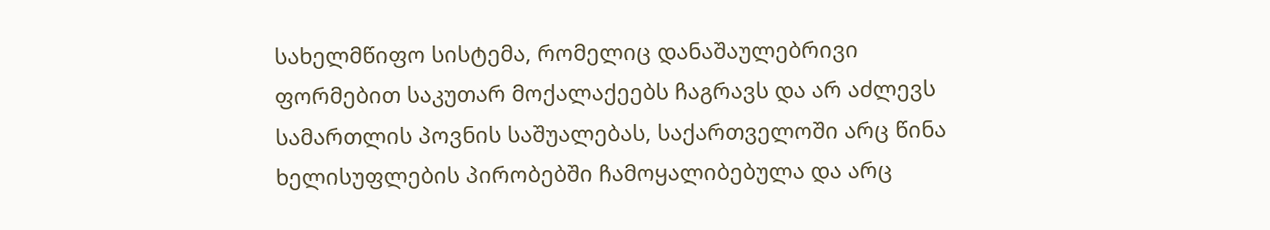სახელმწიფო სისტემა, რომელიც დანაშაულებრივი ფორმებით საკუთარ მოქალაქეებს ჩაგრავს და არ აძლევს სამართლის პოვნის საშუალებას, საქართველოში არც წინა ხელისუფლების პირობებში ჩამოყალიბებულა და არც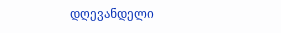დღევანდელი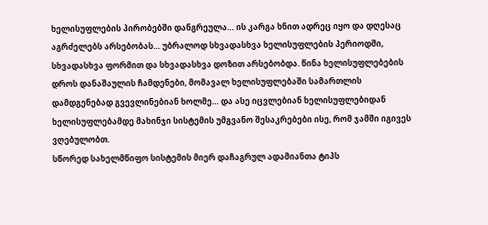ხელისუფლების პირობებში დანგრეულა… ის კარგა ხნით ადრეც იყო და დღესაც აგრძელებს არსებობას… უბრალოდ სხვადასხვა ხელისუფლების პერიოდში, სხვადასხვა ფორმით და სხვადასხვა დოზით არსებობდა. წინა ხელისუფლებების დროს დანაშაულის ჩამდენები, მომავალ ხელისუფლებაში სამართლის დამდგენებად გვევლინებიან ხოლმე… და ასე იცვლებიან ხელისუფლებიდან ხელისუფლებამდე მახინჯი სისტემის უმგვანო შესაკრებები ისე, რომ ჯამში იგივეს ვღებულობთ.
სწორედ სახელმწიფო სისტემის მიერ დაჩაგრულ ადამიანთა ტიპს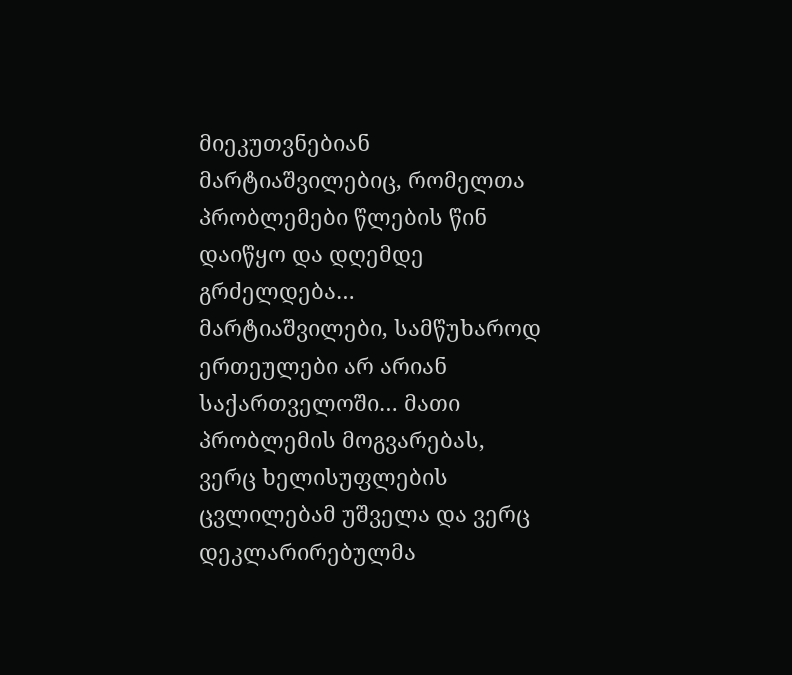მიეკუთვნებიან მარტიაშვილებიც, რომელთა პრობლემები წლების წინ დაიწყო და დღემდე გრძელდება… მარტიაშვილები, სამწუხაროდ ერთეულები არ არიან საქართველოში… მათი პრობლემის მოგვარებას, ვერც ხელისუფლების ცვლილებამ უშველა და ვერც დეკლარირებულმა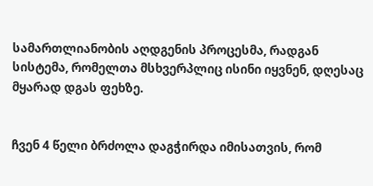სამართლიანობის აღდგენის პროცესმა, რადგან სისტემა, რომელთა მსხვერპლიც ისინი იყვნენ, დღესაც მყარად დგას ფეხზე.


ჩვენ 4 წელი ბრძოლა დაგჭირდა იმისათვის, რომ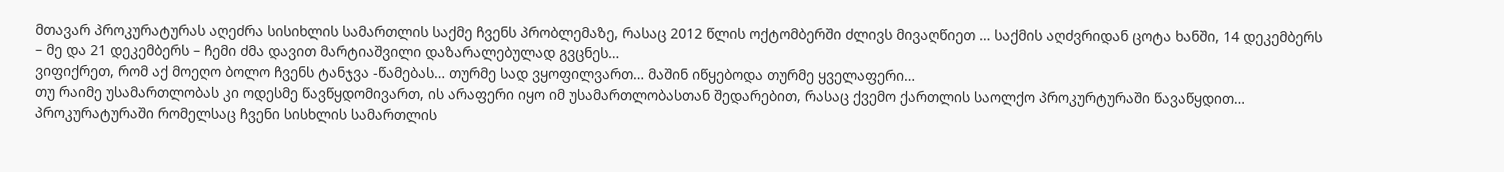მთავარ პროკურატურას აღეძრა სისიხლის სამართლის საქმე ჩვენს პრობლემაზე, რასაც 2012 წლის ოქტომბერში ძლივს მივაღწიეთ … საქმის აღძვრიდან ცოტა ხანში, 14 დეკემბერს – მე და 21 დეკემბერს – ჩემი ძმა დავით მარტიაშვილი დაზარალებულად გვცნეს…
ვიფიქრეთ, რომ აქ მოეღო ბოლო ჩვენს ტანჯვა -წამებას… თურმე სად ვყოფილვართ… მაშინ იწყებოდა თურმე ყველაფერი…
თუ რაიმე უსამართლობას კი ოდესმე წავწყდომივართ, ის არაფერი იყო იმ უსამართლობასთან შედარებით, რასაც ქვემო ქართლის საოლქო პროკურტურაში წავაწყდით… პროკურატურაში რომელსაც ჩვენი სისხლის სამართლის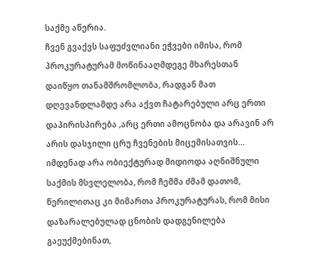საქმე აწერია.
ჩვენ გვაქვს საფუძვლიანი ეჭვები იმისა, რომ პროკურატურამ მოწინააღმდეგე მხარესთან დაიწყო თანამშრომლობა, რადგან მათ დღევანდლამდე არა აქვთ ჩატარებული არც ერთი დაპირისპირება ,არც ერთი ამოცნობა და არავინ არ არის დასჯილი ცრუ ჩვენების მიცემისათვის…
იმდენად არა ობიექტურად მიდიოდა აღნიშნული საქმის მსვლელობა, რომ ჩემმა ძმამ დათომ, წერილითაც კი მიმართა პროკურატურას, რომ მისი დაზარალებულად ცნობის დადგენილება გაეუქმებინათ,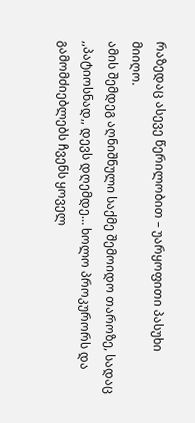რაზედაც ასევე წერილობით – უარყოფითი პასუხი მიიღო.
ამის შემდეგ აღნიშნული საქმე შემოიდო თაროზე, სადაც ,,პატიოსნად,, დევს დღემდე… ხოლო პროკურორს და გამომძიებლებს ჩვენს ყოველ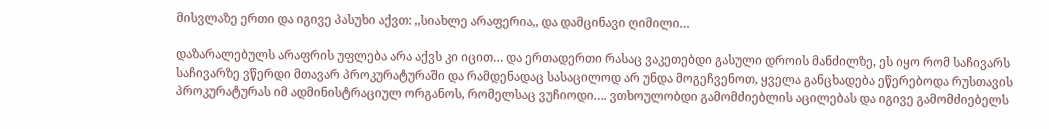მისვლაზე ერთი და იგივე პასუხი აქვთ: ,,სიახლე არაფერია,, და დამცინავი ღიმილი…

დაზარალებულს არაფრის უფლება არა აქვს კი იცით… და ერთადერთი რასაც ვაკეთებდი გასული დროის მანძილზე, ეს იყო რომ საჩივარს საჩივარზე ვწერდი მთავარ პროკურატურაში და რამდენადაც სასაცილოდ არ უნდა მოგეჩვენოთ, ყველა განცხადება ეწერებოდა რუსთავის პროკურატურას იმ ადმინისტრაციულ ორგანოს, რომელსაც ვუჩიოდი…. ვთხოულობდი გამომძიებლის აცილებას და იგივე გამომძიებელს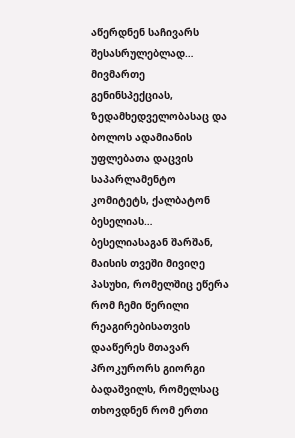აწერდნენ საჩივარს შესასრულებლად…
მივმართე გენინსპექციას, ზედამხედველობასაც და ბოლოს ადამიანის უფლებათა დაცვის საპარლამენტო კომიტეტს, ქალბატონ ბესელიას… ბესელიასაგან შარშან, მაისის თვეში მივიღე პასუხი, რომელშიც ეწერა რომ ჩემი წერილი რეაგირებისათვის დააწერეს მთავარ პროკურორს გიორგი ბადაშვილს, რომელსაც თხოვდნენ რომ ერთი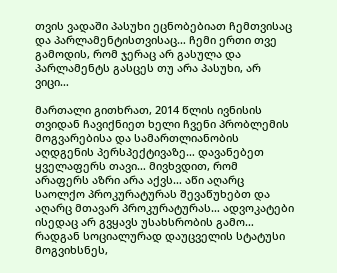თვის ვადაში პასუხი ეცნობებიათ ჩემთვისაც და პარლამენტისთვისაც… ჩემი ერთი თვე გამოდის, რომ ჯერაც არ გასულა და პარლამენტს გასცეს თუ არა პასუხი, არ ვიცი…

მართალი გითხრათ, 2014 წლის ივნისის თვიდან ჩავიქნიეთ ხელი ჩვენი პრობლემის მოგვარებისა და სამართლიანობის აღდგენის პერსპექტივაზე… დავანებეთ ყველაფერს თავი… მივხვდით, რომ არაფერს აზრი არა აქვს… აწი აღარც საოლქო პროკურატურას შევაწუხებთ და აღარც მთავარ პროკურატურას… ადვოკატები ისედაც არ გვყავს უსახსრობის გამო… რადგან სოციალურად დაუცველის სტატუსი მოგვიხსნეს,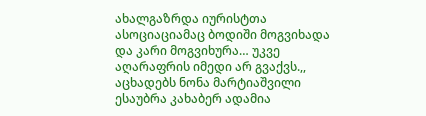ახალგაზრდა იურისტთა ასოციაციამაც ბოდიში მოგვიხადა და კარი მოგვიხურა… უკვე აღარაფრის იმედი არ გვაქვს.,, აცხადებს ნონა მარტიაშვილი
ესაუბრა კახაბერ ადამია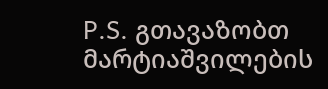P.S. გთავაზობთ მარტიაშვილების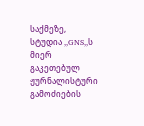საქმეზე, სტუდია ,,GNS,,ს მიერ გაკეთებულ ჟურნალისტური გამოძიების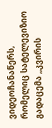ვიდეოჩანაწერს, რომელიც სატელევიზიო გადაცემა ,,კვირის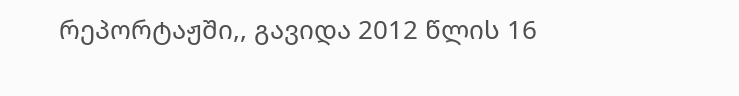რეპორტაჟში,, გავიდა 2012 წლის 16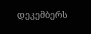დეკემბერს